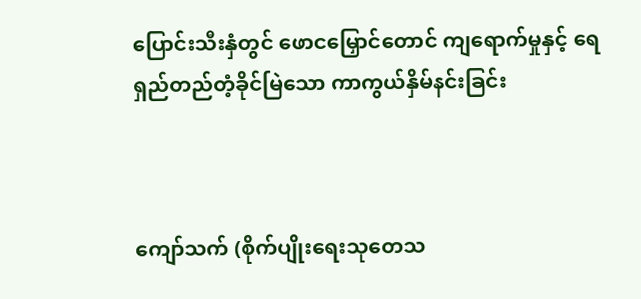ပြောင်းသီးနှံတွင် ဖောငမြှောင်တောင် ကျရောက်မှုနှင့် ရေရှည်တည်တံ့ခိုင်မြဲသော ကာကွယ်နှိမ်နင်းခြင်း



ကျော်သက် (စိုက်ပျိုးရေးသုတေသ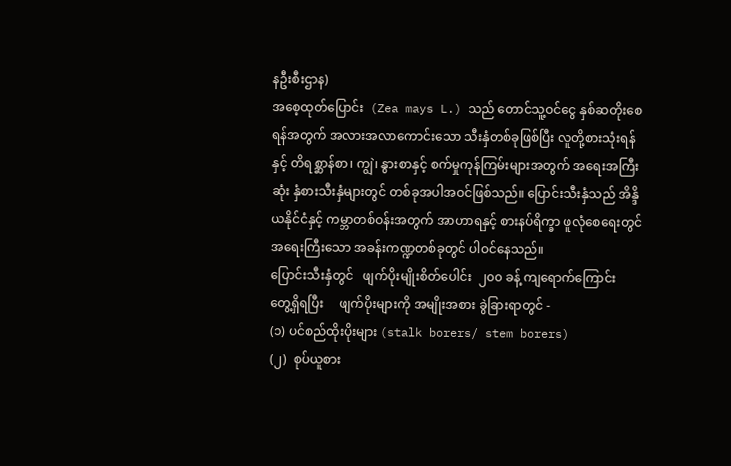နဦးစီးဌာန)
အစေ့ထုတ်ပြောင်း  (Zea mays L.) သည် တောင်သူ့ဝင်ငွေ နှစ်ဆတိုးစေရန်အတွက် အလားအလာကောင်းသော သီးနှံတစ်ခုဖြစ်ပြီး လူတို့စားသုံးရန်နှင့် တိရစ္ဆာန်စာ၊ ကျွဲ၊ နွားစာနှင့် စက်မှုကုန်ကြမ်းများအတွက် အရေးအကြီးဆုံး နှံစားသီးနှံများတွင် တစ်ခုအပါအဝင်ဖြစ်သည်။ ပြောင်းသီးနှံသည် အိန္ဒိယနိုင်ငံနှင့် ကမ္ဘာတစ်ဝန်းအတွက် အာဟာရနှင့် စားနပ်ရိက္ခာ ဖူလုံစေရေးတွင် အရေးကြီးသော အခန်းကဏ္ဍတစ်ခုတွင် ပါဝင်နေသည်။
ပြောင်းသီးနှံတွင်   ဖျက်ပိုးမျိုးစိတ်ပေါင်း  ၂၀၀ ခန့် ကျရောက်ကြောင်း    တွေ့ရှိရပြီး     ဖျက်ပိုးများကို အမျိုးအစား ခွဲခြားရာတွင် -
(၁) ပင်စည်ထိုးပိုးများ (stalk borers/ stem borers)
(၂)  စုပ်ယူစား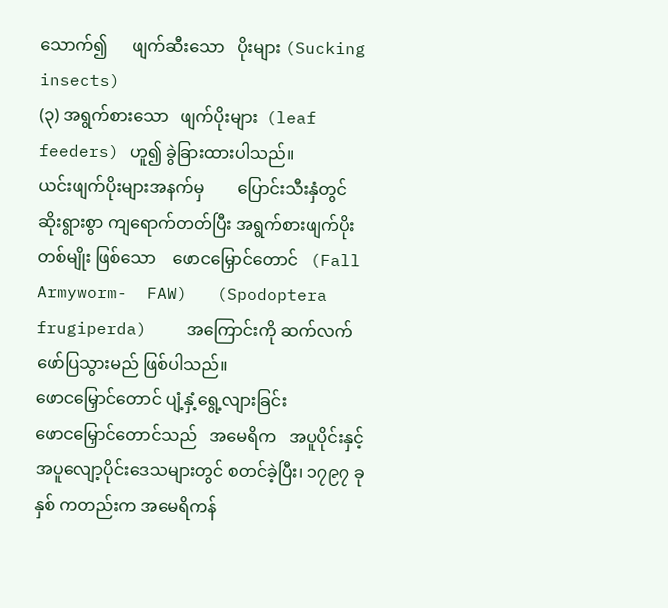သောက်၍      ဖျက်ဆီးသော   ပိုးများ (Sucking insects)
(၃) အရွက်စားသော   ဖျက်ပိုးများ  (leaf feeders) ဟူ၍ ခွဲခြားထားပါသည်။
ယင်းဖျက်ပိုးများအနက်မှ        ပြောင်းသီးနှံတွင် ဆိုးရွားစွာ ကျရောက်တတ်ပြီး အရွက်စားဖျက်ပိုး တစ်မျိုး ဖြစ်သော    ဖောငမြှောင်တောင်   (Fall    Armyworm-  FAW)   (Spodoptera  frugiperda)    အကြောင်းကို ဆက်လက်ဖော်ပြသွားမည် ဖြစ်ပါသည်။
ဖောငမြှောင်တောင် ပျံ့နှံ့ရွေ့လျားခြင်း
ဖောငမြှောင်တောင်သည်   အမေရိက   အပူပိုင်းနှင့် အပူလျော့ပိုင်းဒေသများတွင် စတင်ခဲ့ပြီး၊ ၁၇၉၇ ခုနှစ် ကတည်းက အမေရိကန်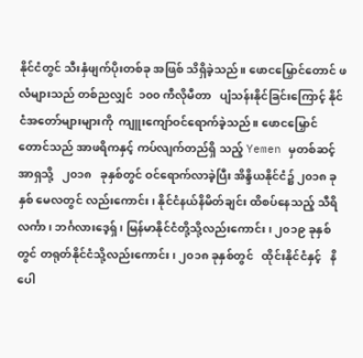နိုင်ငံတွင် သီးနှံဖျက်ပိုးတစ်ခု အဖြစ် သိရှိခဲ့သည်။ ဖောငမြှောင်တောင် ဖလံများသည် တစ်ညလျှင်  ၁၀၀ ကီလိုမီတာ   ပျံသန်းနိုင်ခြင်းကြောင့် နိုင်ငံအတော်များများကို  ကျူးကျော်ဝင်ရောက်ခဲ့သည်။ ဖောငမြှောင်တောင်သည် အာဖရိကနှင့် ကပ်လျက်တည်ရှိ သည့် Yemen မှတစ်ဆင့်  အာရှသို့   ၂၀၁၈   ခုနှစ်တွင် ဝင်ရောက်လာခဲ့ပြီး အိန္ဒိယနိုင်ငံ၌ ၂၀၁၈ ခုနှစ် မေလတွင် လည်းကောင်း၊ နိုင်ငံနယ်နိမိတ်ချင်း ထိစပ်နေသည့် သီရိ လင်္ကာ၊ ဘင်္ဂလားဒေ့ရှ်၊ မြန်မာနိုင်ငံတို့သို့လည်းကောင်း၊ ၂၀၁၉ ခုနှစ်တွင် တရုတ်နိုင်ငံသို့လည်းကောင်း၊ ၂၀၁၈ ခုနှစ်တွင်   ထိုင်းနိုင်ငံနှင့်   နိပေါ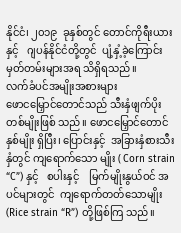နိုင်ငံ၊ ၂၀၁၉  ခုနှစ်တွင် တောင်ကိုရီးယားနှင့်   ဂျပန်နိုင်ငံတို့တွင်  ပျံ့နှံ့ခဲ့ကြောင်း မှတ်တမ်းများအရ သိရှိရသည်။
လက်ခံပင်အမျိုးအစားများ
ဖောငမြှောင်တောင်သည် သီးနှံဖျက်ပိုး   တစ်မျိုးဖြစ် သည်။ ဖောငမြှောင်တောင်  နှစ်မျိုး ရှိပြီး၊ ပြောင်းနှင့်  အခြားနှံစားသီးနှံတွင် ကျရောက်သော မျိုး ( Corn strain “C”) နှင့်   စပါးနှင့်    မြက်မျိုးနွယ်ဝင် အပင်များတွင်  ကျရောက်တတ်သောမျိုး  (Rice strain “R”) တို့ဖြစ်ကြ သည်။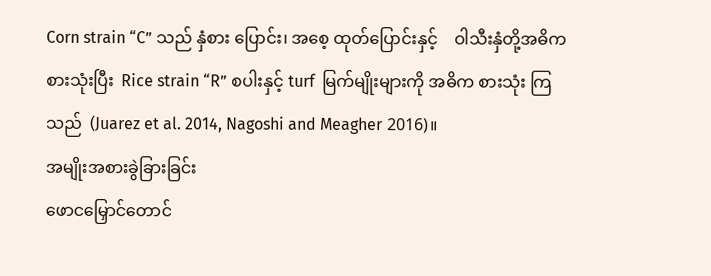Corn strain “C” သည် နှံစား ပြောင်း၊ အစေ့ ထုတ်ပြောင်းနှင့်    ဝါသီးနှံတို့အဓိက   စားသုံးပြီး  Rice strain “R” စပါးနှင့် turf  မြက်မျိုးများကို အဓိက စားသုံး ကြသည်  (Juarez et al. 2014, Nagoshi and Meagher 2016)။
အမျိုးအစားခွဲခြားခြင်း
ဖောငမြှောင်တောင်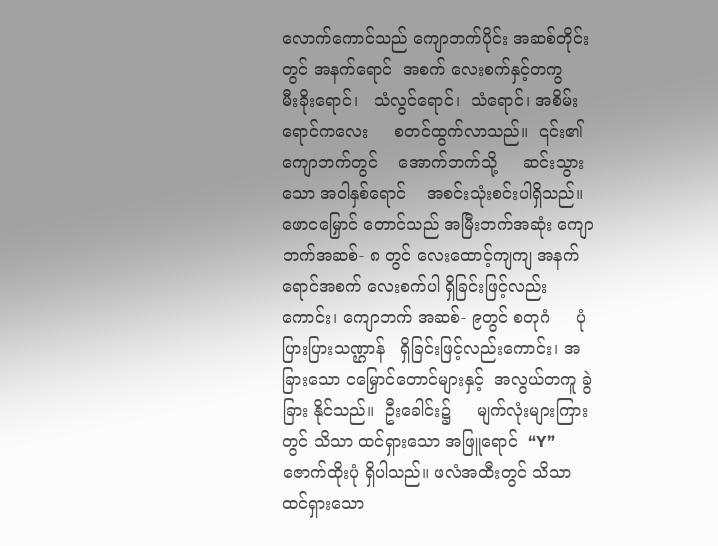လောက်ကောင်သည် ကျောဘက်ပိုင်း အဆစ်တိုင်းတွင် အနက်ရောင်  အစက် လေးစက်နှင့်တကွ    မီးခိုးရောင်၊   သံလွင်ရောင်၊  သံရောင်၊ အစိမ်းရောင်ကလေး     စတင်ထွက်လာသည်။  ၎င်း၏ ကျောဘက်တွင်    အောက်ဘက်သို့     ဆင်းသွားသော အဝါနှစ်ရောင်    အစင်းသုံးစင်းပါရှိသည်။    ဖောငမြှောင် တောင်သည် အမြီးဘက်အဆုံး ကျောဘက်အဆစ်- ၈ တွင် လေးထောင့်ကျကျ အနက်ရောင်အစက် လေးစက်ပါ ရှိခြင်းဖြင့်လည်းကောင်း၊ ကျောဘက် အဆစ်- ၉တွင် စတုဂံ     ပုံပြားပြားသဏ္ဌာန်   ရှိခြင်းဖြင့်လည်းကောင်း၊ အခြားသော ငမြှောင်တောင်များနှင့်  အလွယ်တကူ ခွဲခြား နိုင်သည်။  ဦးခေါင်း၌     မျက်လုံးများကြားတွင် သိသာ ထင်ရှားသော အဖြူရောင်  “Y”   ဇောက်ထိုးပုံ ရှိပါသည်။ ဖလံအထီးတွင် သိသာထင်ရှားသော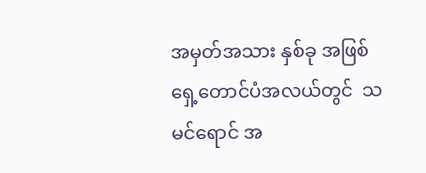အမှတ်အသား နှစ်ခု အဖြစ်    ရှေ့တောင်ပံအလယ်တွင်  သမင်ရောင် အ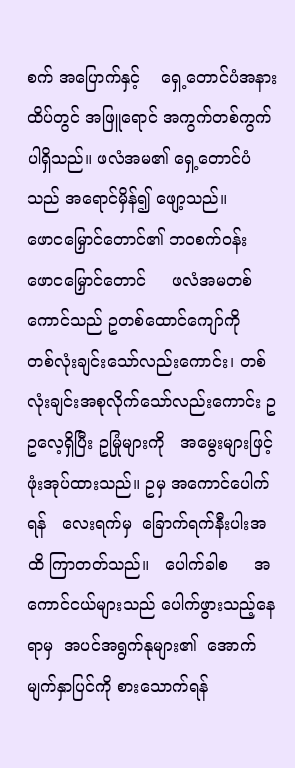စက် အပြောက်နှင့်    ရှေ့တောင်ပံအနားထိပ်တွင် အဖြူရောင် အကွက်တစ်ကွက်  ပါရှိသည်။ ဖလံအမ၏ ရှေ့တောင်ပံ သည် အရောင်မှိန်၍ ဖျော့သည်။
ဖောငမြှောင်တောင်၏ ဘဝစက်ဝန်း
ဖောငမြှောင်တောင်     ဖလံအမတစ်ကောင်သည် ဥတစ်ထောင်ကျော်ကို   တစ်လုံးချင်းသော်လည်းကောင်း၊ တစ်လုံးချင်းအစုလိုက်သော်လည်းကောင်း ဥဥလေ့ရှိပြီး ဥမြုံများကို   အမွေးများဖြင့်   ဖုံးအုပ်ထားသည်။ ဥမှ အကောင်ပေါက်ရန်   လေးရက်မှ  ခြောက်ရက်နီးပါးအထိ ကြာတတ်သည်။   ပေါက်ခါစ     အကောင်ငယ်များသည် ပေါက်ဖွားသည့်နေရာမှ  အပင်အရွက်နုများ၏  အောက် မျက်နှာပြင်ကို စားသောက်ရန်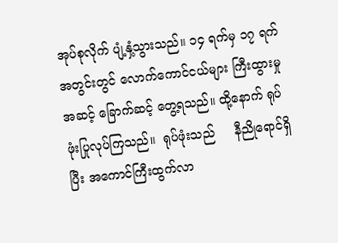အုပ်စုလိုက် ပျံ့နှံ့သွားသည်။ ၁၄ ရက်မှ ၁၇ ရက်အတွင်းတွင် လောက်ကောင်ငယ်များ ကြီးထွားမှု အဆင့် ခြောက်ဆင့် တွေ့ရသည်။ ထို့နောက် ရုပ်ဖုံးပြုလုပ်ကြသည်။  ရုပ်ဖုံးသည်     နီညိုရောင်ရှိပြီး အကောင်ကြီးထွက်လာ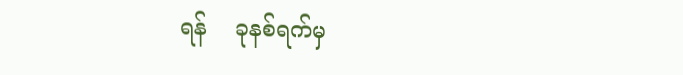ရန်    ခုနစ်ရက်မှ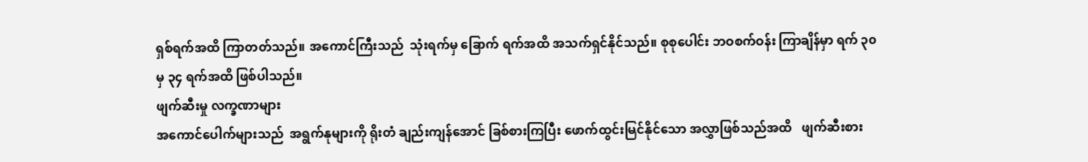ရှစ်ရက်အထိ ကြာတတ်သည်။ အကောင်ကြီးသည်  သုံးရက်မှ ခြောက် ရက်အထိ အသက်ရှင်နိုင်သည်။ စုစုပေါင်း ဘဝစက်ဝန်း ကြာချိန်မှာ ရက် ၃၀ မှ ၃၄ ရက်အထိ ဖြစ်ပါသည်။
ဖျက်ဆီးမှု လက္ခဏာများ
အကောင်ပေါက်များသည်  အရွက်နုများကို ရိုးတံ ချည်းကျန်အောင် ခြစ်စားကြပြီး ဖောက်ထွင်းမြင်နိုင်သော အလွှာဖြစ်သည်အထိ   ဖျက်ဆီးစား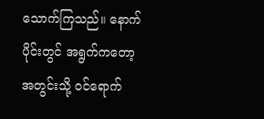သောက်ကြသည်။ နောက်ပိုင်းတွင် အရွက်ကတော့ အတွင်းသို့ ဝင်ရောက်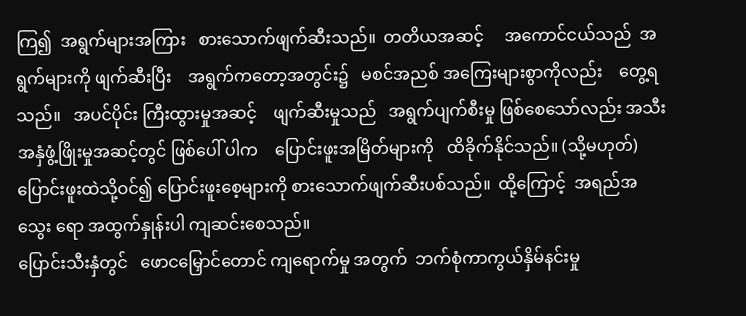ကြ၍  အရွက်များအကြား   စားသောက်ဖျက်ဆီးသည်။  တတိယအဆင့်     အကောင်ငယ်သည်  အရွက်များကို ဖျက်ဆီးပြီး    အရွက်ကတော့အတွင်း၌   မစင်အညစ် အကြေးများစွာကိုလည်း    တွေ့ရသည်။   အပင်ပိုင်း ကြီးထွားမှုအဆင့်    ဖျက်ဆီးမှုသည်   အရွက်ပျက်စီးမှု ဖြစ်စေသော်လည်း အသီးအနှံဖွံ့ဖြိုးမှုအဆင့်တွင် ဖြစ်ပေါ် ပါက    ပြောင်းဖူးအမြိတ်များကို   ထိခိုက်နိုင်သည်။ (သို့မဟုတ်) ပြောင်းဖူးထဲသို့ဝင်၍ ပြောင်းဖူးစေ့များကို စားသောက်ဖျက်ဆီးပစ်သည်။  ထို့ကြောင့်  အရည်အသွေး ရော အထွက်နှုန်းပါ ကျဆင်းစေသည်။
ပြောင်းသီးနှံတွင်   ဖောငမြှောင်တောင် ကျရောက်မှု အတွက်  ဘက်စုံကာကွယ်နှိမ်နင်းမှု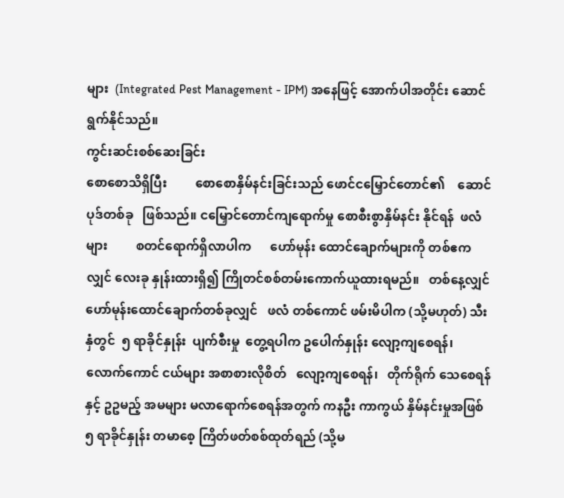များ  (Integrated Pest Management - IPM) အနေဖြင့် အောက်ပါအတိုင်း ဆောင်ရွက်နိုင်သည်။
ကွင်းဆင်းစစ်ဆေးခြင်း
စောစောသိရှိပြီး         စောစောနှိမ်နင်းခြင်းသည် ဖောင်ငမြှောင်တောင်၏    ဆောင်ပုဒ်တစ်ခု   ဖြစ်သည်။ ငမြှောင်တောင်ကျရောက်မှု စောစီးစွာနှိမ်နင်း နိုင်ရန်  ဖလံများ         စတင်ရောက်ရှိလာပါက      ဟော်မုန်း ထောင်ချောက်များကို တစ်ဧကလျှင် လေးခု နှုန်းထားရှိ၍ ကြိုတင်စစ်တမ်းကောက်ယူထားရမည်။   တစ်နေ့လျှင် ဟော်မုန်းထောင်ချောက်တစ်ခုလျှင်   ဖလံ တစ်ကောင် ဖမ်းမိပါက (သို့မဟုတ်) သီးနှံတွင်  ၅ ရာခိုင်နှုန်း  ပျက်စီးမှု  တွေ့ရပါက ဥပေါက်နှုန်း လျော့ကျစေရန်၊ လောက်ကောင် ငယ်များ အစာစားလိုစိတ်   လျော့ကျစေရန်၊   တိုက်ရိုက် သေစေရန်နှင့် ဥဥမည့် အမများ မလာရောက်စေရန်အတွက် ကနဦး ကာကွယ် နှိမ်နင်းမှုအဖြစ် ၅ ရာခိုင်နှုန်း တမာစေ့ ကြိတ်ဖတ်စစ်ထုတ်ရည် (သို့မ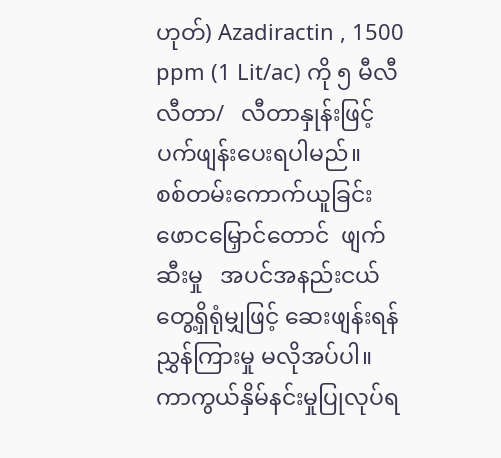ဟုတ်) Azadiractin , 1500 ppm (1 Lit/ac) ကို ၅ မီလီလီတာ/   လီတာနှုန်းဖြင့် ပက်ဖျန်းပေးရပါမည်။
စစ်တမ်းကောက်ယူခြင်း
ဖောငမြှောင်တောင်  ဖျက်ဆီးမှု   အပင်အနည်းငယ် တွေ့ရှိရုံမျှဖြင့် ဆေးဖျန်းရန် ညွှန်ကြားမှု မလိုအပ်ပါ။  ကာကွယ်နှိမ်နင်းမှုပြုလုပ်ရ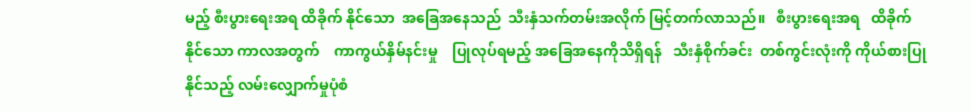မည့် စီးပွားရေးအရ ထိခိုက် နိုင်သော  အခြေအနေသည်  သီးနှံသက်တမ်းအလိုက် မြင့်တက်လာသည်။   စီးပွားရေးအရ   ထိခိုက်နိုင်သော ကာလအတွက်    ကာကွယ်နှိမ်နင်းမှု    ပြုလုပ်ရမည့် အခြေအနေကိုသိရှိရန်   သီးနှံစိုက်ခင်း  တစ်ကွင်းလုံးကို ကိုယ်စားပြုနိုင်သည့် လမ်းလျှောက်မှုပုံစံ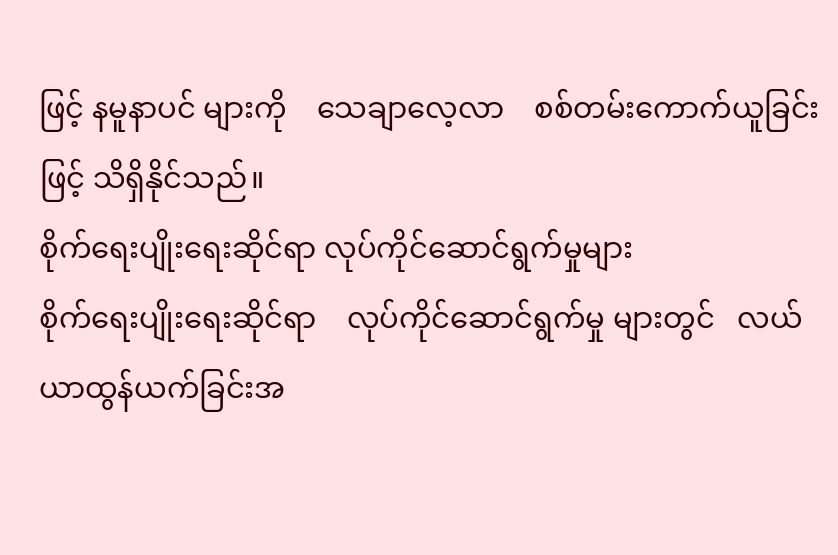ဖြင့် နမူနာပင် များကို    သေချာလေ့လာ    စစ်တမ်းကောက်ယူခြင်းဖြင့် သိရှိနိုင်သည်။
စိုက်ရေးပျိုးရေးဆိုင်ရာ လုပ်ကိုင်ဆောင်ရွက်မှုများ
စိုက်ရေးပျိုးရေးဆိုင်ရာ    လုပ်ကိုင်ဆောင်ရွက်မှု များတွင်   လယ်ယာထွန်ယက်ခြင်းအ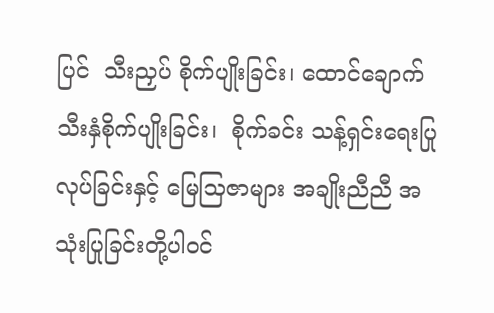ပြင်  သီးညှပ် စိုက်ပျိုးခြင်း၊ ထောင်ချောက်သီးနှံစိုက်ပျိုးခြင်း၊  စိုက်ခင်း သန့်ရှင်းရေးပြုလုပ်ခြင်းနှင့် မြေသြဇာများ အချိုးညီညီ အသုံးပြုခြင်းတို့ပါဝင်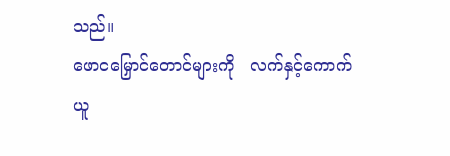သည်။
ဖောငမြှောင်တောင်များကို   လက်နှင့်ကောက်ယူ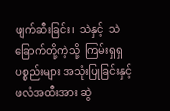ဖျက်ဆီးခြင်း၊  သဲနှင့်  သဲခြောက်တို့ကဲ့သို့  ကြမ်းရှရှ ပစ္စည်းများ အသုံးပြုခြင်းနှင့် ဖလံအထီးအား ဆွဲ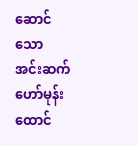ဆောင် သော အင်းဆက်ဟော်မုန်း ထောင်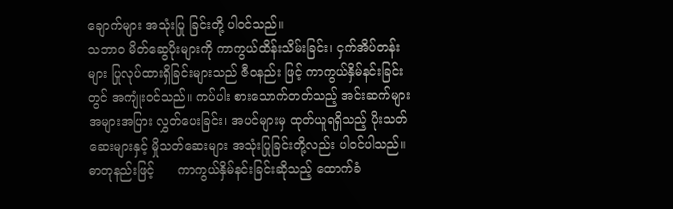ချောက်များ အသုံးပြု ခြင်းတို့ ပါဝင်သည်။
သဘာဝ မိတ်ဆွေပိုးများကို ကာကွယ်ထိန်းသိမ်းခြင်း၊ ငှက်အိပ်တန်းများ ပြုလုပ်ထားရှိခြင်းများသည် ဇီဝနည်း ဖြင့် ကာကွယ်နှိမ်နင်းခြင်းတွင် အကျုံးဝင်သည်။ ကပ်ပါး စားသောက်တတ်သည့် အင်းဆက်များ အများအပြား လွှတ်ပေးခြင်း၊ အပင်များမှ ထုတ်ယူရရှိသည့် ပိုးသတ် ဆေးများနှင့် မှိုသတ်ဆေးများ အသုံးပြုခြင်းတို့လည်း ပါဝင်ပါသည်။
ဓာတုနည်းဖြင့်      ကာကွယ်နှိမ်နင်းခြင်းဆိုသည့် ထောက်ခံ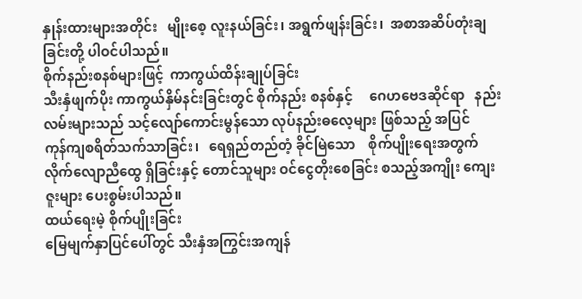နှုန်းထားများအတိုင်း   မျိုးစေ့ လူးနယ်ခြင်း၊ အရွက်ဖျန်းခြင်း၊  အစာအဆိပ်တုံးချခြင်းတို့ ပါဝင်ပါသည်။
စိုက်နည်းစနစ်များဖြင့်  ကာကွယ်ထိန်းချုပ်ခြင်း
သီးနှံဖျက်ပိုး ကာကွယ်နှိမ်နင်းခြင်းတွင် စိုက်နည်း စနစ်နှင့်     ဂေဟဗေဒဆိုင်ရာ   နည်းလမ်းများသည် သင့်လျော်ကောင်းမွန်သော လုပ်နည်းဓလေ့များ ဖြစ်သည့် အပြင်    ကုန်ကျစရိတ်သက်သာခြင်း၊   ရေရှည်တည်တံ့ ခိုင်မြဲသော    စိုက်ပျိုးရေးအတွက်   လိုက်လျောညီထွေ ရှိခြင်းနှင့် တောင်သူများ ဝင်ငွေတိုးစေခြင်း စသည့်အကျိုး ကျေးဇူးများ ပေးစွမ်းပါသည်။
ထယ်ရေးမဲ့ စိုက်ပျိုးခြင်း
မြေမျက်နှာပြင်ပေါ်တွင် သီးနှံအကြွင်းအကျန်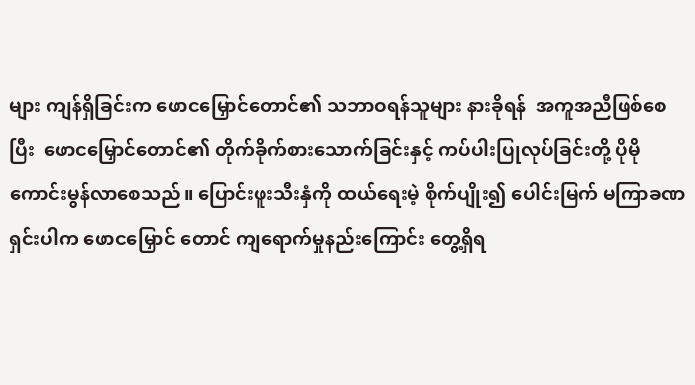များ ကျန်ရှိခြင်းက ဖောငမြှောင်တောင်၏ သဘာဝရန်သူများ နားခိုရန်  အကူအညီဖြစ်စေပြီး  ဖောငမြှောင်တောင်၏ တိုက်ခိုက်စားသောက်ခြင်းနှင့် ကပ်ပါးပြုလုပ်ခြင်းတို့ ပိုမို ကောင်းမွန်လာစေသည်။ ပြောင်းဖူးသီးနှံကို ထယ်ရေးမဲ့ စိုက်ပျိုး၍ ပေါင်းမြက် မကြာခဏရှင်းပါက ဖောငမြှောင် တောင် ကျရောက်မှုနည်းကြောင်း တွေ့ရှိရ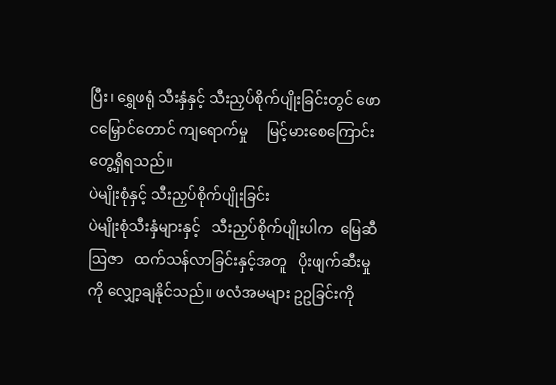ပြီး၊ ရွှေဖရုံ သီးနှံနှင့် သီးညှပ်စိုက်ပျိုးခြင်းတွင် ဖောငမြှောင်တောင် ကျရောက်မှု     မြင့်မားစေကြောင်း  တွေ့ရှိရသည်။
ပဲမျိုးစုံနှင့် သီးညှပ်စိုက်ပျိုးခြင်း
ပဲမျိုးစုံသီးနှံများနှင့်   သီးညှပ်စိုက်ပျိုးပါက  မြေဆီ ဩဇာ   ထက်သန်လာခြင်းနှင့်အတူ   ပိုးဖျက်ဆီးမှုကို လျှော့ချနိုင်သည်။ ဖလံအမများ ဥဥခြင်းကို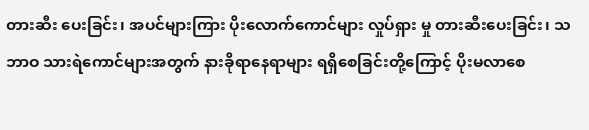တားဆီး ပေးခြင်း၊ အပင်များကြား ပိုးလောက်ကောင်များ လှုပ်ရှား မှု တားဆီးပေးခြင်း၊ သဘာဝ သားရဲကောင်များအတွက် နားခိုရာနေရာများ ရရှိစေခြင်းတို့ကြောင့် ပိုးမလာစေ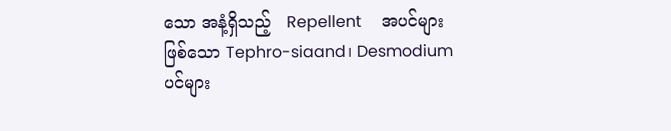သော အနံ့ရှိသည့်   Repellent     အပင်များဖြစ်သော Tephro-siaand၊ Desmodium ပင်များ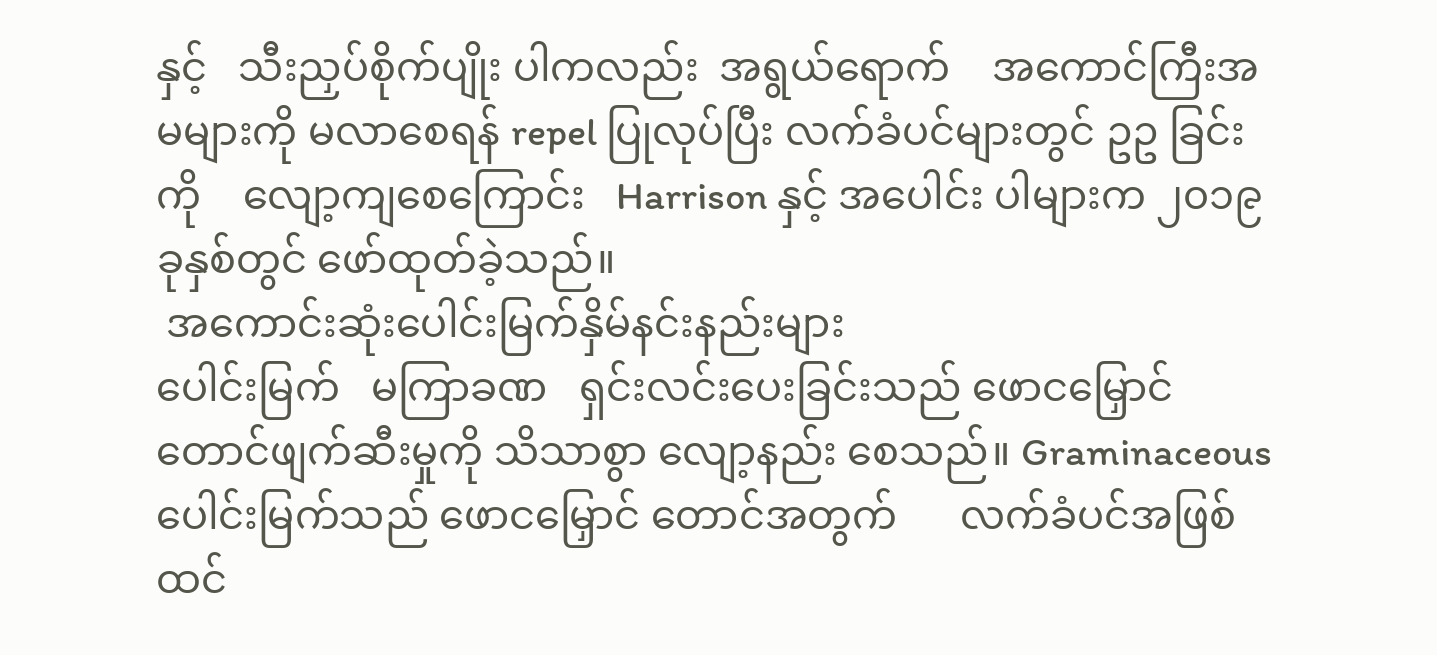နှင့်   သီးညှပ်စိုက်ပျိုး ပါကလည်း  အရွယ်ရောက်    အကောင်ကြီးအမများကို မလာစေရန် repel ပြုလုပ်ပြီး လက်ခံပင်များတွင် ဥဥ ခြင်းကို    လျော့ကျစေကြောင်း   Harrison နှင့် အပေါင်း ပါများက ၂၀၁၉ ခုနှစ်တွင် ဖော်ထုတ်ခဲ့သည်။
 အကောင်းဆုံးပေါင်းမြက်နှိမ်နင်းနည်းများ
ပေါင်းမြက်   မကြာခဏ   ရှင်းလင်းပေးခြင်းသည် ဖောငမြှောင်တောင်ဖျက်ဆီးမှုကို သိသာစွာ လျော့နည်း စေသည်။ Graminaceous ပေါင်းမြက်သည် ဖောငမြှောင် တောင်အတွက်      လက်ခံပင်အဖြစ်   ထင်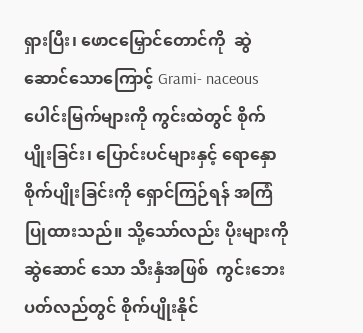ရှားပြီး၊ ဖောငမြှောင်တောင်ကို  ဆွဲဆောင်သောကြောင့် Grami- naceous ပေါင်းမြက်များကို ကွင်းထဲတွင် စိုက်ပျိုးခြင်း၊ ပြောင်းပင်များနှင့် ရောနှောစိုက်ပျိုးခြင်းကို ရှောင်ကြဉ်ရန် အကြံပြုထားသည်။ သို့သော်လည်း ပိုးများကို ဆွဲဆောင် သော သီးနှံအဖြစ်  ကွင်းဘေးပတ်လည်တွင် စိုက်ပျိုးနိုင်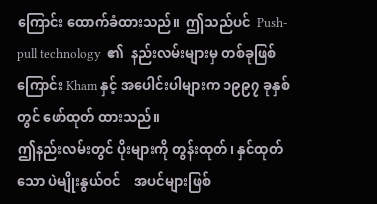ကြောင်း ထောက်ခံထားသည်။  ဤသည်ပင်  Push-pull technology  ၏  နည်းလမ်းများမှ တစ်ခုဖြစ်ကြောင်း Kham နှင့် အပေါင်းပါများက ၁၉၉၇ ခုနှစ်တွင် ဖော်ထုတ် ထားသည်။
ဤနည်းလမ်းတွင် ပိုးများကို တွန်းထုတ်၊ နှင်ထုတ် သော ပဲမျိုးနွယ်ဝင်    အပင်များဖြစ်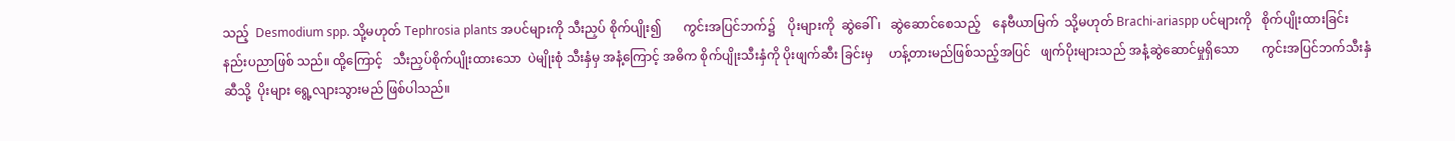သည့်  Desmodium spp. သို့မဟုတ် Tephrosia plants အပင်များကို သီးညှပ် စိုက်ပျိုး၍       ကွင်းအပြင်ဘက်၌    ပိုးများကို  ဆွဲခေါ်၊   ဆွဲဆောင်စေသည့်    နေဗီယာမြက်  သို့မဟုတ် Brachi-ariaspp ပင်များကို   စိုက်ပျိုးထားခြင်း နည်းပညာဖြစ် သည်။ ထို့ကြောင့်   သီးညှပ်စိုက်ပျိုးထားသော  ပဲမျိုးစုံ သီးနှံမှ အနံ့ကြောင့် အဓိက စိုက်ပျိုးသီးနှံကို ပိုးဖျက်ဆီး ခြင်းမှ     ဟန့်တားမည်ဖြစ်သည့်အပြင်   ဖျက်ပိုးများသည် အနံ့ဆွဲဆောင်မှုရှိသော       ကွင်းအပြင်ဘက်သီးနှံဆီသို့  ပိုးများ ရွေ့လျားသွားမည် ဖြစ်ပါသည်။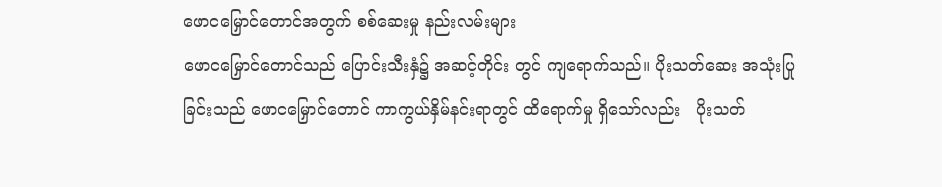ဖောငမြှောင်တောင်အတွက် စစ်ဆေးမှု နည်းလမ်းများ
ဖောငမြှောင်တောင်သည် ပြောင်းသီးနှံ၌ အဆင့်တိုင်း တွင် ကျရောက်သည်။ ပိုးသတ်ဆေး အသုံးပြုခြင်းသည် ဖောငမြှောင်တောင် ကာကွယ်နှိမ်နင်းရာတွင် ထိရောက်မှု ရှိသော်လည်း   ပိုးသတ်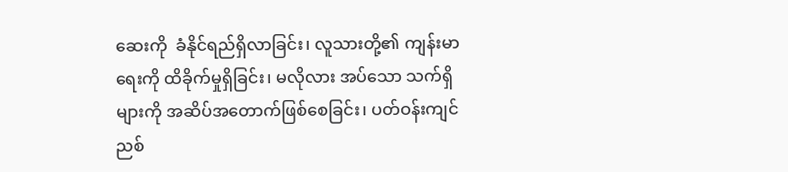ဆေးကို  ခံနိုင်ရည်ရှိလာခြင်း၊ လူသားတို့၏ ကျန်းမာရေးကို ထိခိုက်မှုရှိခြင်း၊ မလိုလား အပ်သော သက်ရှိများကို အဆိပ်အတောက်ဖြစ်စေခြင်း၊ ပတ်ဝန်းကျင် ညစ်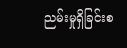ညမ်းမှုရှိခြင်းစ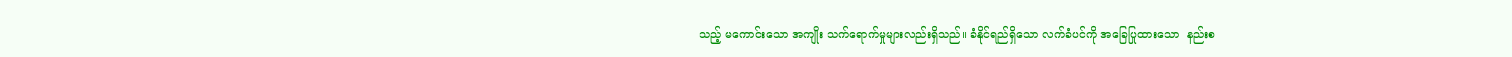သည့် မကောင်းသော အကျိုး သက်ရောက်မှုများလည်းရှိ‌သည်။ ခံနိုင်ရည်ရှိသော လက်ခံပင်ကို အခြေပြုထားသော  နည်းစ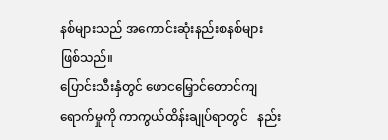နစ်များသည် အကောင်းဆုံးနည်းစနစ်များ ဖြစ်သည်။
ပြောင်းသီးနှံတွင် ဖောငမြှောင်တောင်ကျရောက်မှုကို ကာကွယ်ထိန်းချုပ်ရာတွင်   နည်း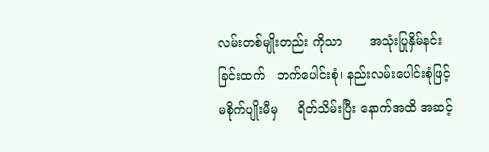လမ်းတစ်မျိုးတည်း ကိုသာ       အသုံးပြုနှိမ်နင်းခြင်းထက်   ဘက်ပေါင်းစုံ၊ နည်းလမ်းပေါင်းစုံဖြင့်     မစိုက်ပျိုးမီမှ     ရိတ်သိမ်းပြီး နောက်အထိ အဆင့်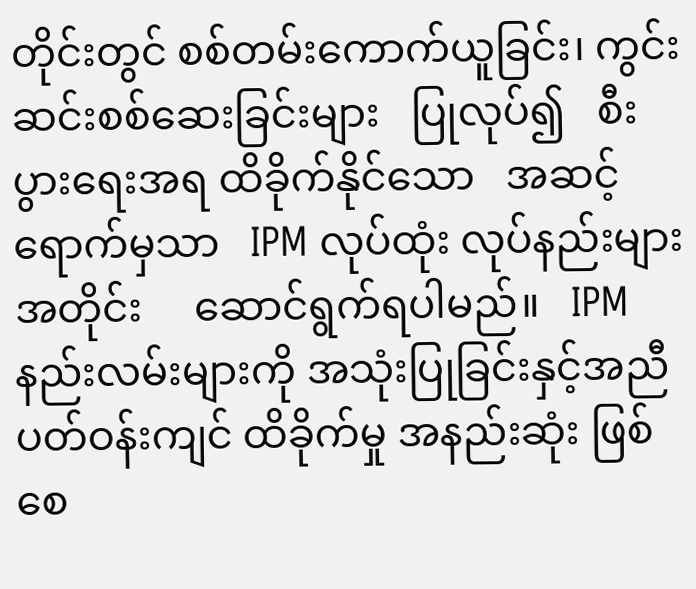တိုင်းတွင် စစ်တမ်းကောက်ယူခြင်း၊ ကွင်းဆင်းစစ်ဆေးခြင်းများ   ပြုလုပ်၍   စီးပွားရေးအရ ထိခိုက်နိုင်သော   အဆင့်ရောက်မှသာ   IPM လုပ်ထုံး လုပ်နည်းများအတိုင်း     ဆောင်ရွက်ရပါမည်။   IPM နည်းလမ်းများကို အသုံးပြုခြင်းနှင့်အညီ ပတ်ဝန်းကျင် ထိခိုက်မှု အနည်းဆုံး ဖြစ်စေ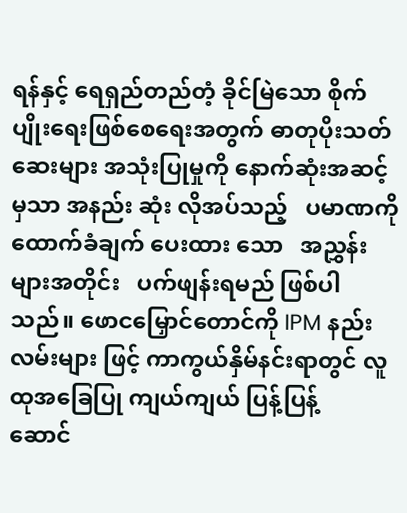ရန်နှင့် ရေရှည်တည်တံ့ ခိုင်မြဲသော စိုက်ပျိုးရေးဖြစ်စေရေးအတွက် ဓာတုပိုးသတ် ဆေးများ အသုံးပြုမှုကို နောက်ဆုံးအဆင့်မှသာ အနည်း ဆုံး လိုအပ်သည့်   ပမာဏကို   ထောက်ခံချက် ပေးထား သော   အညွှန်းများအတိုင်း   ပက်ဖျန်းရမည် ဖြစ်ပါသည်။ ဖောငမြှောင်တောင်ကို IPM နည်းလမ်းများ ဖြင့် ကာကွယ်နှိမ်နင်းရာတွင် လူထုအခြေပြု ကျယ်ကျယ် ပြန့်ပြန့်    ဆောင်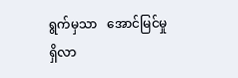ရွက်မှသာ   အောင်မြင်မှု  ရှိလာ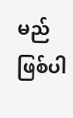မည် ဖြစ်ပါ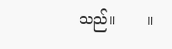သည်။       ။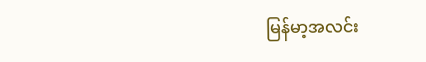မြန်မာ့အလင်း